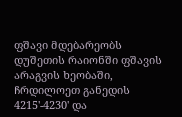ფშავი მდებარეობს დუშეთის რაიონში ფშავის არაგვის ხეობაში, ჩრდილოეთ განედის 4215'-4230' და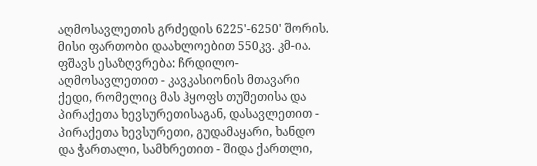აღმოსავლეთის გრძედის 6225'-6250' შორის. მისი ფართობი დაახლოებით 550კვ. კმ-ია. ფშავს ესაზღვრება: ჩრდილო-აღმოსავლეთით - კავკასიონის მთავარი ქედი, რომელიც მას ჰყოფს თუშეთისა და პირაქეთა ხევსურეთისაგან, დასავლეთით - პირაქეთა ხევსურეთი, გუდამაყარი, ხანდო და ჭართალი, სამხრეთით - შიდა ქართლი,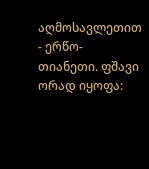აღმოსავლეთით - ერწო-თიანეთი. ფშავი ორად იყოფა: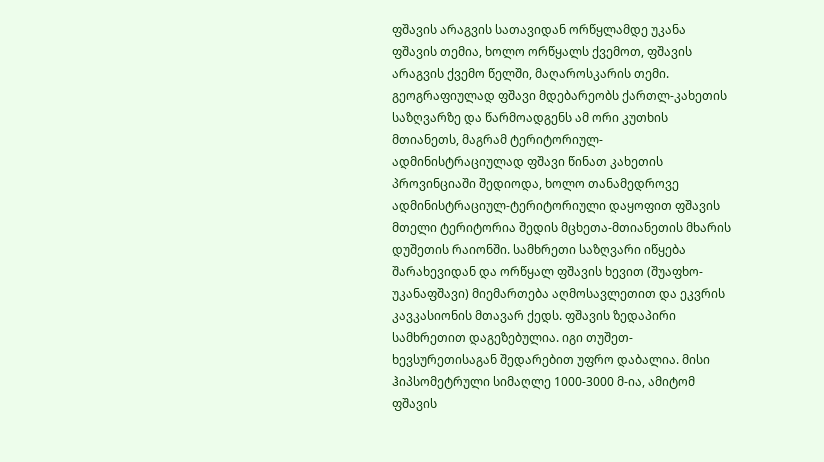ფშავის არაგვის სათავიდან ორწყლამდე უკანა ფშავის თემია, ხოლო ორწყალს ქვემოთ, ფშავის არაგვის ქვემო წელში, მაღაროსკარის თემი. გეოგრაფიულად ფშავი მდებარეობს ქართლ-კახეთის საზღვარზე და წარმოადგენს ამ ორი კუთხის მთიანეთს, მაგრამ ტერიტორიულ-ადმინისტრაციულად ფშავი წინათ კახეთის პროვინციაში შედიოდა, ხოლო თანამედროვე ადმინისტრაციულ-ტერიტორიული დაყოფით ფშავის მთელი ტერიტორია შედის მცხეთა-მთიანეთის მხარის დუშეთის რაიონში. სამხრეთი საზღვარი იწყება შარახევიდან და ორწყალ ფშავის ხევით (შუაფხო-უკანაფშავი) მიემართება აღმოსავლეთით და ეკვრის კავკასიონის მთავარ ქედს. ფშავის ზედაპირი სამხრეთით დაგეზებულია. იგი თუშეთ-ხევსურეთისაგან შედარებით უფრო დაბალია. მისი ჰიპსომეტრული სიმაღლე 1000-3000 მ-ია, ამიტომ ფშავის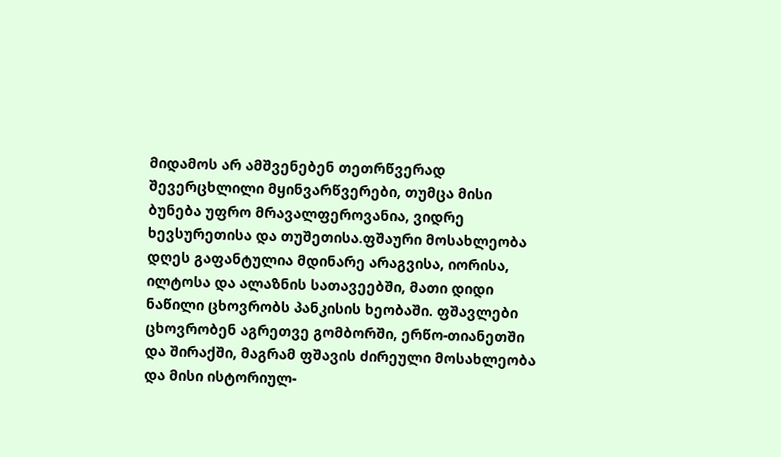მიდამოს არ ამშვენებენ თეთრწვერად შევერცხლილი მყინვარწვერები, თუმცა მისი ბუნება უფრო მრავალფეროვანია, ვიდრე ხევსურეთისა და თუშეთისა.ფშაური მოსახლეობა დღეს გაფანტულია მდინარე არაგვისა, იორისა, ილტოსა და ალაზნის სათავეებში, მათი დიდი ნაწილი ცხოვრობს პანკისის ხეობაში. ფშავლები ცხოვრობენ აგრეთვე გომბორში, ერწო-თიანეთში და შირაქში, მაგრამ ფშავის ძირეული მოსახლეობა და მისი ისტორიულ-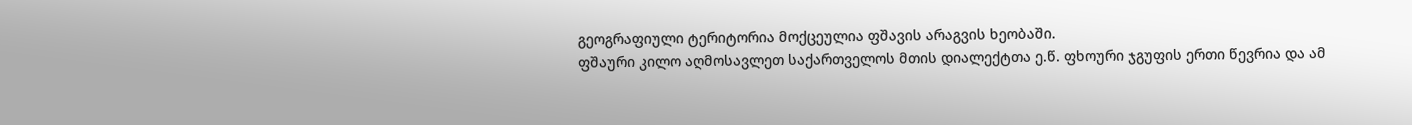გეოგრაფიული ტერიტორია მოქცეულია ფშავის არაგვის ხეობაში.
ფშაური კილო აღმოსავლეთ საქართველოს მთის დიალექტთა ე.წ. ფხოური ჯგუფის ერთი წევრია და ამ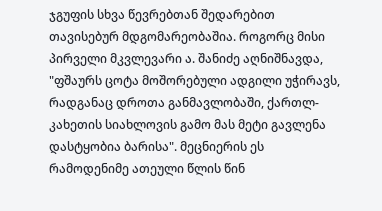ჯგუფის სხვა წევრებთან შედარებით თავისებურ მდგომარეობაშია. როგორც მისი პირველი მკვლევარი ა. შანიძე აღნიშნავდა, "ფშაურს ცოტა მოშორებული ადგილი უჭირავს, რადგანაც დროთა განმავლობაში, ქართლ-კახეთის სიახლოვის გამო მას მეტი გავლენა დასტყობია ბარისა". მეცნიერის ეს რამოდენიმე ათეული წლის წინ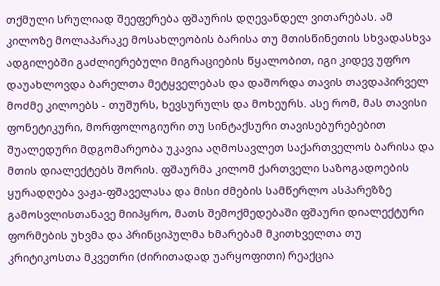თქმული სრულიად შეეფერება ფშაურის დღევანდელ ვითარებას. ამ კილოზე მოლაპარაკე მოსახლეობის ბარისა თუ მთისწინეთის სხვადასხვა ადგილებში გაძლიერებული მიგრაციების წყალობით, იგი კიდევ უფრო დაუახლოვდა ბარელთა მეტყველებას და დაშორდა თავის თავდაპირველ მოძმე კილოებს - თუშურს, ხევსურულს და მოხეურს. ასე რომ, მას თავისი ფონეტიკური, მორფოლოგიური თუ სინტაქსური თავისებურებებით შუალედური მდგომარეობა უკავია აღმოსავლეთ საქართველოს ბარისა და მთის დიალექტებს შორის. ფშაურმა კილომ ქართველი საზოგადოების ყურადღება ვაჟა-ფშაველასა და მისი ძმების სამწერლო ასპარეზზე გამოსვლისთანავე მიიპყრო, მათს შემოქმედებაში ფშაური დიალექტური ფორმების უხვმა და პრინციპულმა ხმარებამ მკითხველთა თუ კრიტიკოსთა მკვეთრი (ძირითადად უარყოფითი) რეაქცია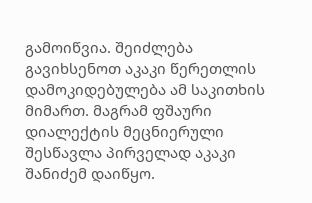გამოიწვია. შეიძლება გავიხსენოთ აკაკი წერეთლის დამოკიდებულება ამ საკითხის მიმართ. მაგრამ ფშაური დიალექტის მეცნიერული შესწავლა პირველად აკაკი შანიძემ დაიწყო.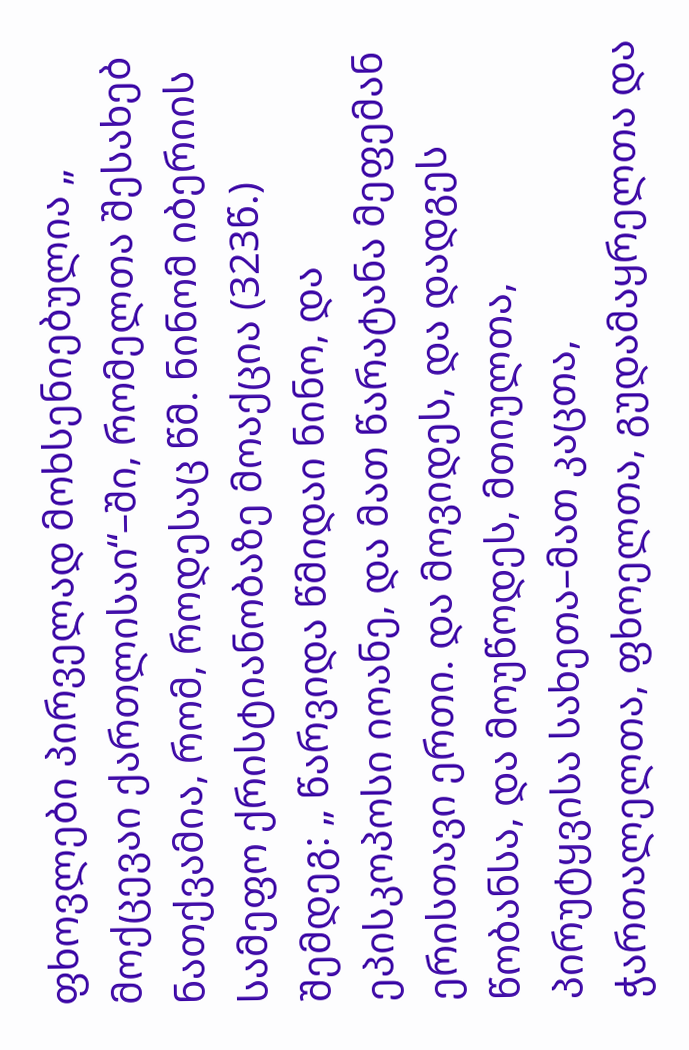ფხოვლები პირველად მოხსენიებულია „ მოქცევაი ქართლისაი“–ში, რომელთა შესახებ ნათქვამია, რომ, როდესაც წმ. ნინომ იბერიის სამეფო ქრისტიანობაზე მოაქცია (323წ.) შემდეგ: „ წარვიდა წმიდაი ნინო, და ეპისკოპოსი იოანე, და მათ წარატანა მეფემან ერისთავი ერთი. და მოვიდეს, და დადგეს წობანსა, და მოუწოდეს, მთიულთა, პირუტყვისა სახეთა–მათ კაცთა, ჭართალელთა, ფხოელთა, გუდამაყრელთა და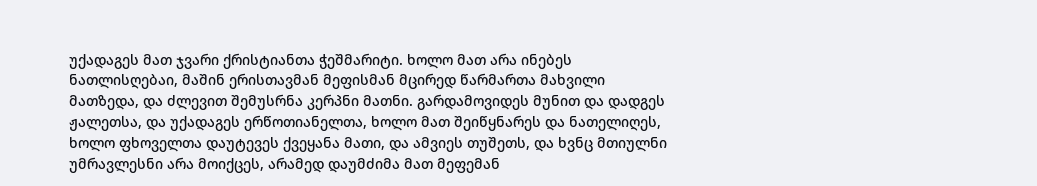უქადაგეს მათ ჯვარი ქრისტიანთა ჭეშმარიტი. ხოლო მათ არა ინებეს ნათლისღებაი, მაშინ ერისთავმან მეფისმან მცირედ წარმართა მახვილი მათზედა, და ძლევით შემუსრნა კერპნი მათნი. გარდამოვიდეს მუნით და დადგეს ჟალეთსა, და უქადაგეს ერწოთიანელთა, ხოლო მათ შეიწყნარეს და ნათელიღეს, ხოლო ფხოველთა დაუტევეს ქვეყანა მათი, და ამვიეს თუშეთს, და ხვნც მთიულნი უმრავლესნი არა მოიქცეს, არამედ დაუმძიმა მათ მეფემან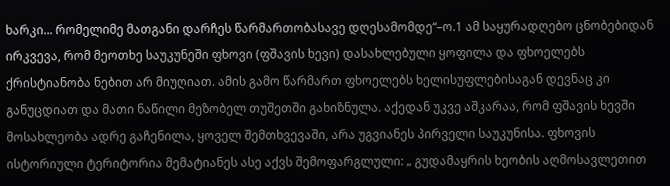ხარკი... რომელიმე მათგანი დარჩეს წარმართობასავე დღესამომდე“–ო.1 ამ საყურადღებო ცნობებიდან ირკვევა, რომ მეოთხე საუკუნეში ფხოვი (ფშავის ხევი) დასახლებული ყოფილა და ფხოელებს ქრისტიანობა ნებით არ მიუღიათ. ამის გამო წარმართ ფხოელებს ხელისუფლებისაგან დევნაც კი განუცდიათ და მათი ნაწილი მეზობელ თუშეთში გახიზნულა. აქედან უკვე აშკარაა, რომ ფშავის ხევში მოსახლეობა ადრე გაჩენილა, ყოველ შემთხვევაში, არა უგვიანეს პირველი საუკუნისა. ფხოვის ისტორიული ტერიტორია მემატიანეს ასე აქვს შემოფარგლული: „ გუდამაყრის ხეობის აღმოსავლეთით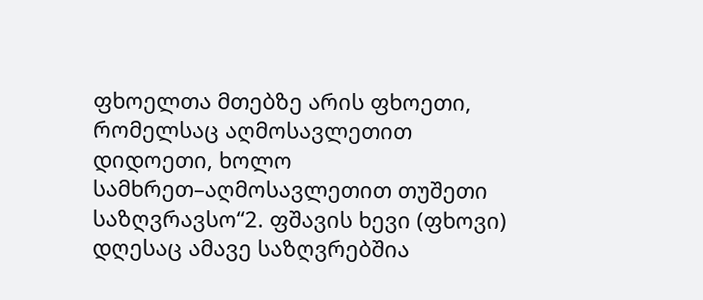ფხოელთა მთებზე არის ფხოეთი, რომელსაც აღმოსავლეთით დიდოეთი, ხოლო სამხრეთ–აღმოსავლეთით თუშეთი საზღვრავსო“2. ფშავის ხევი (ფხოვი) დღესაც ამავე საზღვრებშია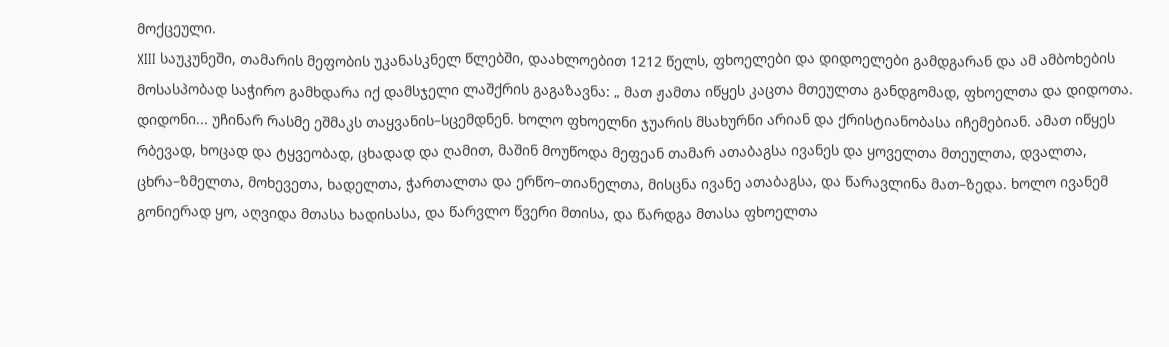მოქცეული.
XIII საუკუნეში, თამარის მეფობის უკანასკნელ წლებში, დაახლოებით 1212 წელს, ფხოელები და დიდოელები გამდგარან და ამ ამბოხების მოსასპობად საჭირო გამხდარა იქ დამსჯელი ლაშქრის გაგაზავნა: „ მათ ჟამთა იწყეს კაცთა მთეულთა განდგომად, ფხოელთა და დიდოთა. დიდონი... უჩინარ რასმე ეშმაკს თაყვანის–სცემდნენ. ხოლო ფხოელნი ჯუარის მსახურნი არიან და ქრისტიანობასა იჩემებიან. ამათ იწყეს რბევად, ხოცად და ტყვეობად, ცხადად და ღამით, მაშინ მოუწოდა მეფეან თამარ ათაბაგსა ივანეს და ყოველთა მთეულთა, დვალთა, ცხრა–ზმელთა, მოხევეთა, ხადელთა, ჭართალთა და ერწო–თიანელთა, მისცნა ივანე ათაბაგსა, და წარავლინა მათ–ზედა. ხოლო ივანემ გონიერად ყო, აღვიდა მთასა ხადისასა, და წარვლო წვერი მთისა, და წარდგა მთასა ფხოელთა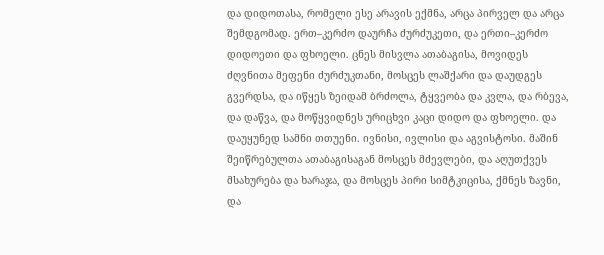და დიდოთასა, რომელი ესე არავის ექმნა, არცა პირველ და არცა შემდგომად. ერთ–კერძო დაურჩა ძურძუკეთი, და ერთი–კერძო დიდოეთი და ფხოელი. ცნეს მისვლა ათაბაგისა, მოვიდეს ძღვნითა მეფენი ძურძუკთანი, მოსცეს ლაშქარი და დაუდგეს გვერდსა, და იწყეს ზეიდამ ბრძოლა, ტყვეობა და კვლა, და რბევა, და დაწვა, და მოწყვიდნეს ურიცხვი კაცი დიდო და ფხოელი. და დაუყუნედ სამნი თთუენი. ივნისი, ივლისი და აგვისტოსი. მაშინ შეიწრებულთა ათაბაგისაგან მოსცეს მძევლები, და აღუთქვეს მსახურება და ხარაჯა, და მოსცეს პირი სიმტკიცისა, ქმნეს ზავნი, და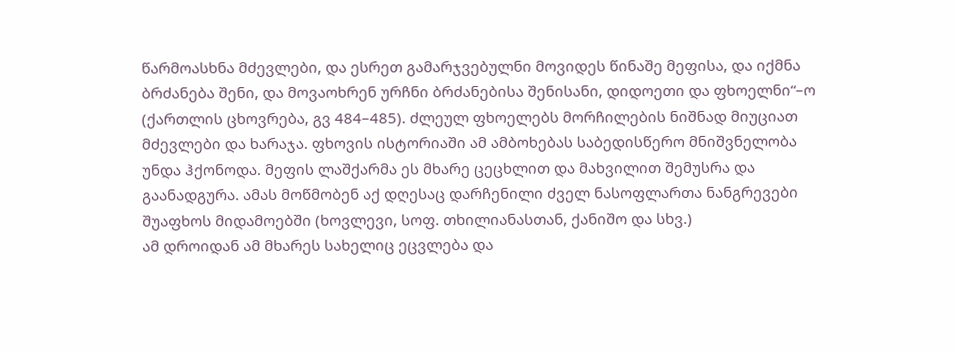წარმოასხნა მძევლები, და ესრეთ გამარჯვებულნი მოვიდეს წინაშე მეფისა, და იქმნა ბრძანება შენი, და მოვაოხრენ ურჩნი ბრძანებისა შენისანი, დიდოეთი და ფხოელნი“–ო (ქართლის ცხოვრება, გვ 484–485). ძლეულ ფხოელებს მორჩილების ნიშნად მიუციათ მძევლები და ხარაჯა. ფხოვის ისტორიაში ამ ამბოხებას საბედისწერო მნიშვნელობა უნდა ჰქონოდა. მეფის ლაშქარმა ეს მხარე ცეცხლით და მახვილით შემუსრა და გაანადგურა. ამას მოწმობენ აქ დღესაც დარჩენილი ძველ ნასოფლართა ნანგრევები შუაფხოს მიდამოებში (ხოვლევი, სოფ. თხილიანასთან, ქანიშო და სხვ.)
ამ დროიდან ამ მხარეს სახელიც ეცვლება და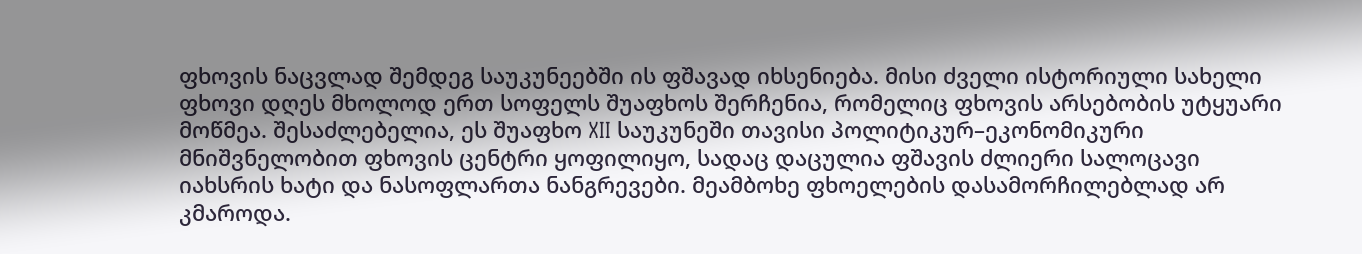ფხოვის ნაცვლად შემდეგ საუკუნეებში ის ფშავად იხსენიება. მისი ძველი ისტორიული სახელი ფხოვი დღეს მხოლოდ ერთ სოფელს შუაფხოს შერჩენია, რომელიც ფხოვის არსებობის უტყუარი მოწმეა. შესაძლებელია, ეს შუაფხო XII საუკუნეში თავისი პოლიტიკურ–ეკონომიკური მნიშვნელობით ფხოვის ცენტრი ყოფილიყო, სადაც დაცულია ფშავის ძლიერი სალოცავი იახსრის ხატი და ნასოფლართა ნანგრევები. მეამბოხე ფხოელების დასამორჩილებლად არ კმაროდა.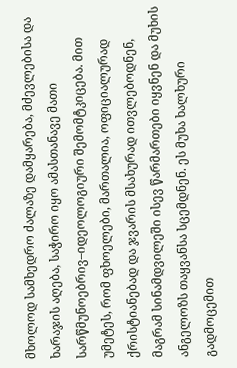მხოლოდ სამხედრო ძალაზე დამყარება, მძევლებისა და ხარაჯის აღება, საჭირო იყო ამასთანავე მათი სარწმუნოებრივ–იდეოლოგიური შემომტკიცება. მით უმეტეს, რომ ფხოელები, მართალია, ოფიციალურად ქრისტიანებად და ჯვარის მსახურად ითვლებოდნენ, მაგრამ სინამდვილეში ისევ წარმართები იყვნენ და მუხის ანგელოზს თაყვანსა სცემდნენ. ეს მუხა ხალხური გადმოცემით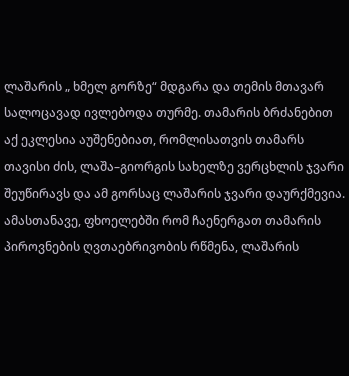ლაშარის „ ხმელ გორზე“ მდგარა და თემის მთავარ სალოცავად ივლებოდა თურმე. თამარის ბრძანებით აქ ეკლესია აუშენებიათ, რომლისათვის თამარს თავისი ძის, ლაშა–გიორგის სახელზე ვერცხლის ჯვარი შეუწირავს და ამ გორსაც ლაშარის ჯვარი დაურქმევია. ამასთანავე, ფხოელებში რომ ჩაენერგათ თამარის პიროვნების ღვთაებრივობის რწმენა, ლაშარის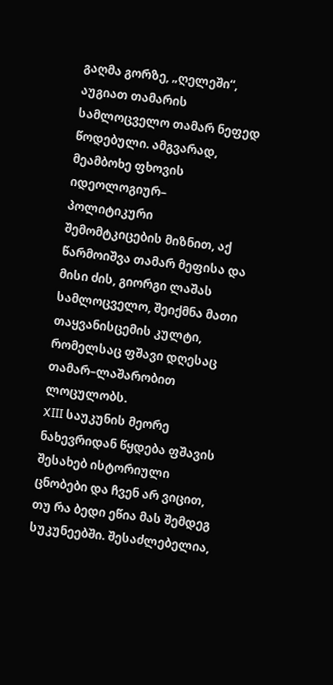გაღმა გორზე, „ღელეში“, აუგიათ თამარის სამლოცველო თამარ ნეფედ წოდებული. ამგვარად, მეამბოხე ფხოვის იდეოლოგიურ– პოლიტიკური შემომტკიცების მიზნით, აქ წარმოიშვა თამარ მეფისა და მისი ძის, გიორგი ლაშას სამლოცველო, შეიქმნა მათი თაყვანისცემის კულტი, რომელსაც ფშავი დღესაც თამარ–ლაშარობით ლოცულობს.
XIII საუკუნის მეორე ნახევრიდან წყდება ფშავის შესახებ ისტორიული ცნობები და ჩვენ არ ვიცით, თუ რა ბედი ეწია მას შემდეგ სუკუნეებში. შესაძლებელია,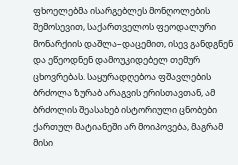ფხოელებმა ისარგებლეს მონღოლების შემოსევით, საქართველოს ფეოდალური მონარქიის დაშლა–დაცემით, ისევ განდგნენ და ეწეოდნენ დამოუკიდებელ თემურ ცხოვრებას. საყურადღებოა ფშავლების ბრძოლა ზურაბ არაგვის ერისთავთან, ამ ბრძოლის შეასახებ ისტორიული ცნობები ქართულ მატიანეში არ მოიპოვება, მაგრამ მისი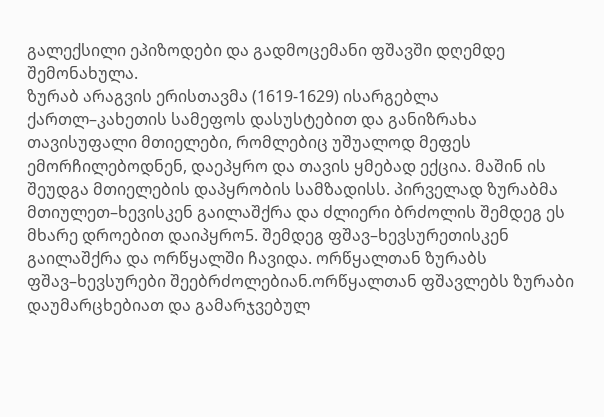გალექსილი ეპიზოდები და გადმოცემანი ფშავში დღემდე შემონახულა.
ზურაბ არაგვის ერისთავმა (1619-1629) ისარგებლა ქართლ–კახეთის სამეფოს დასუსტებით და განიზრახა თავისუფალი მთიელები, რომლებიც უშუალოდ მეფეს ემორჩილებოდნენ, დაეპყრო და თავის ყმებად ექცია. მაშინ ის შეუდგა მთიელების დაპყრობის სამზადისს. პირველად ზურაბმა მთიულეთ–ხევისკენ გაილაშქრა და ძლიერი ბრძოლის შემდეგ ეს მხარე დროებით დაიპყრო5. შემდეგ ფშავ–ხევსურეთისკენ გაილაშქრა და ორწყალში ჩავიდა. ორწყალთან ზურაბს ფშავ–ხევსურები შეებრძოლებიან.ორწყალთან ფშავლებს ზურაბი დაუმარცხებიათ და გამარჯვებულ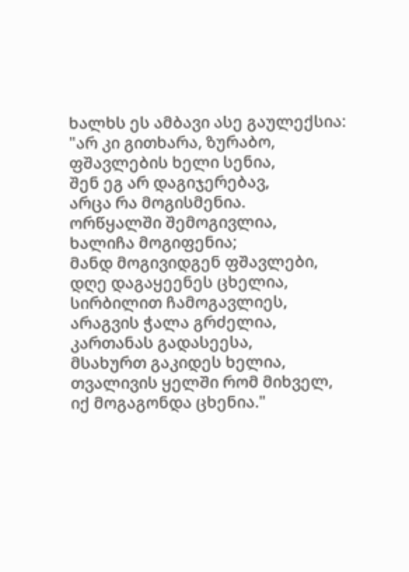ხალხს ეს ამბავი ასე გაულექსია:
"არ კი გითხარა, ზურაბო,
ფშავლების ხელი სენია,
შენ ეგ არ დაგიჯერებავ,
არცა რა მოგისმენია.
ორწყალში შემოგივლია,
ხალიჩა მოგიფენია;
მანდ მოგივიდგენ ფშავლები,
დღე დაგაყეენეს ცხელია,
სირბილით ჩამოგავლიეს,
არაგვის ჭალა გრძელია,
კართანას გადასეესა,
მსახურთ გაკიდეს ხელია,
თვალივის ყელში რომ მიხველ,
იქ მოგაგონდა ცხენია."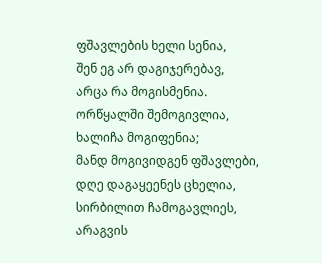ფშავლების ხელი სენია,
შენ ეგ არ დაგიჯერებავ,
არცა რა მოგისმენია.
ორწყალში შემოგივლია,
ხალიჩა მოგიფენია;
მანდ მოგივიდგენ ფშავლები,
დღე დაგაყეენეს ცხელია,
სირბილით ჩამოგავლიეს,
არაგვის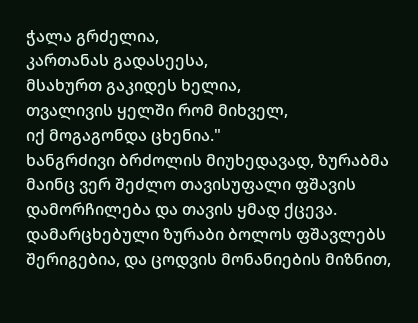ჭალა გრძელია,
კართანას გადასეესა,
მსახურთ გაკიდეს ხელია,
თვალივის ყელში რომ მიხველ,
იქ მოგაგონდა ცხენია."
ხანგრძივი ბრძოლის მიუხედავად, ზურაბმა მაინც ვერ შეძლო თავისუფალი ფშავის დამორჩილება და თავის ყმად ქცევა. დამარცხებული ზურაბი ბოლოს ფშავლებს შერიგებია, და ცოდვის მონანიების მიზნით,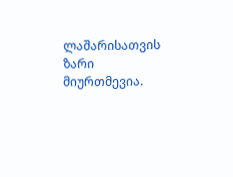ლაშარისათვის ზარი მიურთმევია.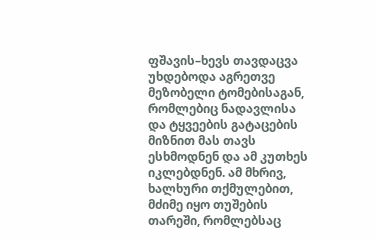ფშავის–ხევს თავდაცვა უხდებოდა აგრეთვე მეზობელი ტომებისაგან, რომლებიც ნადავლისა და ტყვეების გატაცების მიზნით მას თავს ესხმოდნენ და ამ კუთხეს იკლებდნენ. ამ მხრივ, ხალხური თქმულებით, მძიმე იყო თუშების თარეში, რომლებსაც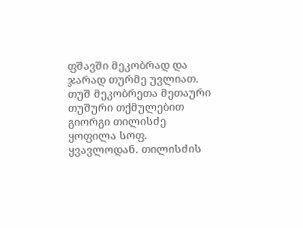ფშავში მეკობრად და ჯარად თურმე უვლიათ. თუშ მეკობრეთა მეთაური თუშური თქმულებით გიორგი თილისძე ყოფილა სოფ. ყვავლოდან. თილისძის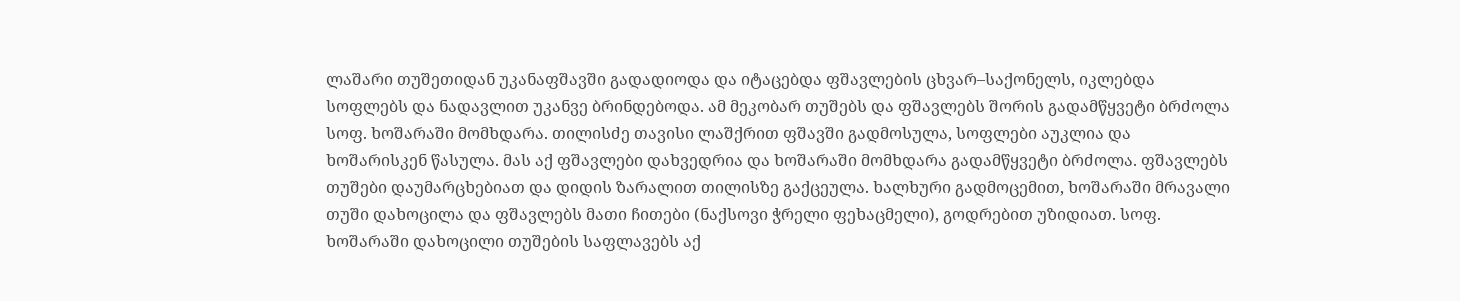ლაშარი თუშეთიდან უკანაფშავში გადადიოდა და იტაცებდა ფშავლების ცხვარ–საქონელს, იკლებდა სოფლებს და ნადავლით უკანვე ბრინდებოდა. ამ მეკობარ თუშებს და ფშავლებს შორის გადამწყვეტი ბრძოლა სოფ. ხოშარაში მომხდარა. თილისძე თავისი ლაშქრით ფშავში გადმოსულა, სოფლები აუკლია და ხოშარისკენ წასულა. მას აქ ფშავლები დახვედრია და ხოშარაში მომხდარა გადამწყვეტი ბრძოლა. ფშავლებს თუშები დაუმარცხებიათ და დიდის ზარალით თილისზე გაქცეულა. ხალხური გადმოცემით, ხოშარაში მრავალი თუში დახოცილა და ფშავლებს მათი ჩითები (ნაქსოვი ჭრელი ფეხაცმელი), გოდრებით უზიდიათ. სოფ. ხოშარაში დახოცილი თუშების საფლავებს აქ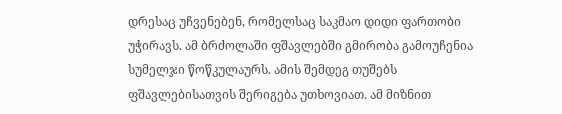დრესაც უჩვენებენ, რომელსაც საკმაო დიდი ფართობი უჭირავს. ამ ბრძოლაში ფშავლებში გმირობა გამოუჩენია სუმელჯი წოწკულაურს. ამის შემდეგ თუშებს ფშავლებისათვის შერიგება უთხოვიათ. ამ მიზნით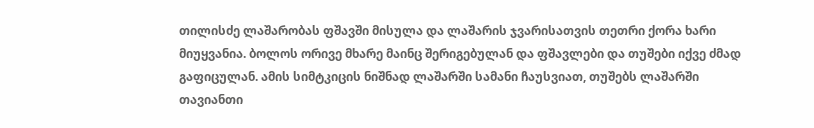თილისძე ლაშარობას ფშავში მისულა და ლაშარის ჯვარისათვის თეთრი ქორა ხარი მიუყვანია. ბოლოს ორივე მხარე მაინც შერიგებულან და ფშავლები და თუშები იქვე ძმად გაფიცულან. ამის სიმტკიცის ნიშნად ლაშარში სამანი ჩაუსვიათ, თუშებს ლაშარში თავიანთი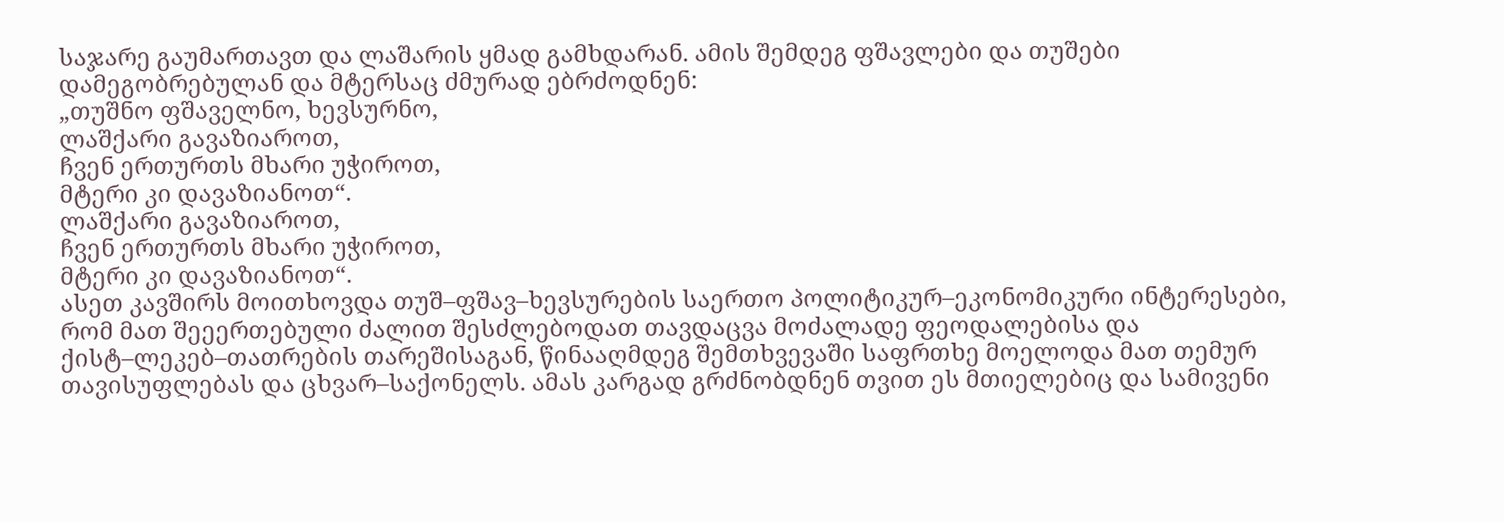საჯარე გაუმართავთ და ლაშარის ყმად გამხდარან. ამის შემდეგ ფშავლები და თუშები დამეგობრებულან და მტერსაც ძმურად ებრძოდნენ:
„თუშნო ფშაველნო, ხევსურნო,
ლაშქარი გავაზიაროთ,
ჩვენ ერთურთს მხარი უჭიროთ,
მტერი კი დავაზიანოთ“.
ლაშქარი გავაზიაროთ,
ჩვენ ერთურთს მხარი უჭიროთ,
მტერი კი დავაზიანოთ“.
ასეთ კავშირს მოითხოვდა თუშ–ფშავ–ხევსურების საერთო პოლიტიკურ–ეკონომიკური ინტერესები, რომ მათ შეეერთებული ძალით შესძლებოდათ თავდაცვა მოძალადე ფეოდალებისა და ქისტ–ლეკებ–თათრების თარეშისაგან, წინააღმდეგ შემთხვევაში საფრთხე მოელოდა მათ თემურ თავისუფლებას და ცხვარ–საქონელს. ამას კარგად გრძნობდნენ თვით ეს მთიელებიც და სამივენი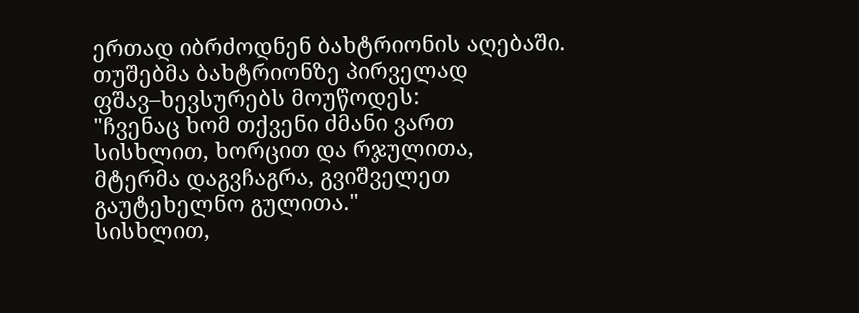ერთად იბრძოდნენ ბახტრიონის აღებაში. თუშებმა ბახტრიონზე პირველად ფშავ–ხევსურებს მოუწოდეს:
"ჩვენაც ხომ თქვენი ძმანი ვართ
სისხლით, ხორცით და რჯულითა,
მტერმა დაგვჩაგრა, გვიშველეთ
გაუტეხელნო გულითა."
სისხლით,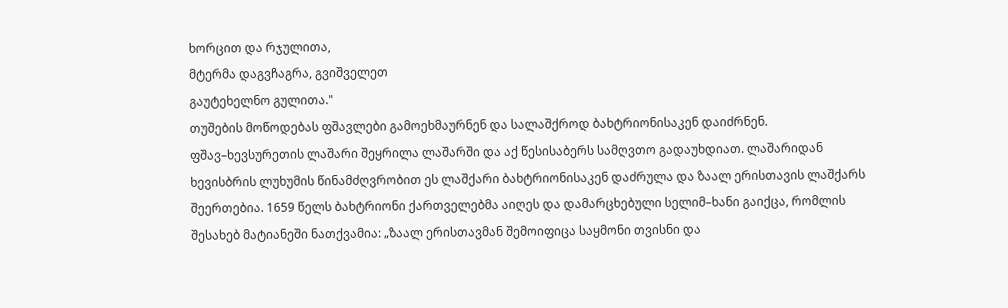ხორცით და რჯულითა,
მტერმა დაგვჩაგრა, გვიშველეთ
გაუტეხელნო გულითა."
თუშების მოწოდებას ფშავლები გამოეხმაურნენ და სალაშქროდ ბახტრიონისაკენ დაიძრნენ.
ფშავ–ხევსურეთის ლაშარი შეყრილა ლაშარში და აქ წესისაბერს სამღვთო გადაუხდიათ. ლაშარიდან ხევისბრის ლუხუმის წინამძღვრობით ეს ლაშქარი ბახტრიონისაკენ დაძრულა და ზაალ ერისთავის ლაშქარს შეერთებია. 1659 წელს ბახტრიონი ქართველებმა აიღეს და დამარცხებული სელიმ–ხანი გაიქცა, რომლის შესახებ მატიანეში ნათქვამია: „ზაალ ერისთავმან შემოიფიცა საყმონი თვისნი და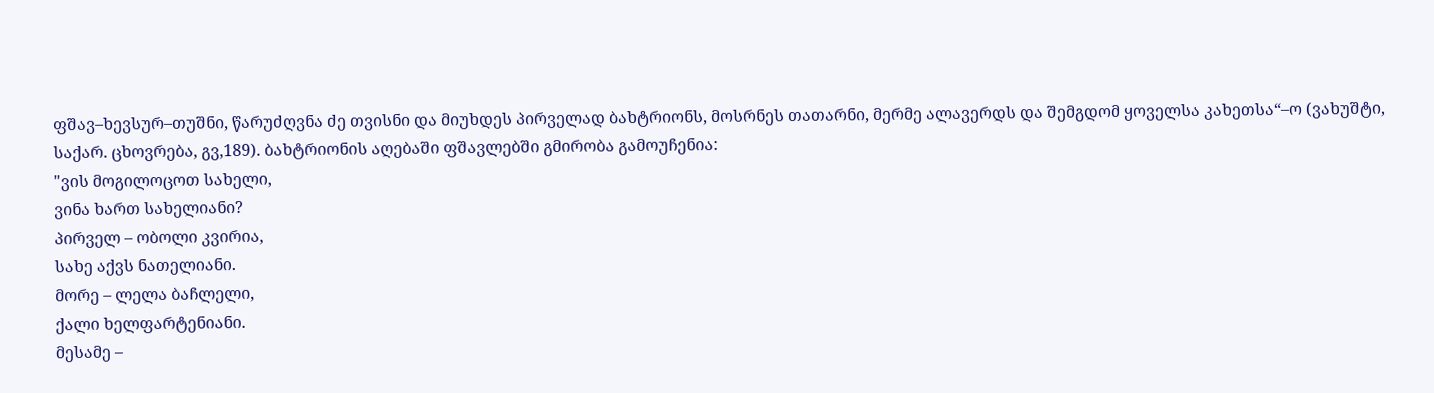ფშავ–ხევსურ–თუშნი, წარუძღვნა ძე თვისნი და მიუხდეს პირველად ბახტრიონს, მოსრნეს თათარნი, მერმე ალავერდს და შემგდომ ყოველსა კახეთსა“–ო (ვახუშტი, საქარ. ცხოვრება, გვ,189). ბახტრიონის აღებაში ფშავლებში გმირობა გამოუჩენია:
"ვის მოგილოცოთ სახელი,
ვინა ხართ სახელიანი?
პირველ – ობოლი კვირია,
სახე აქვს ნათელიანი.
მორე – ლელა ბაჩლელი,
ქალი ხელფარტენიანი.
მესამე –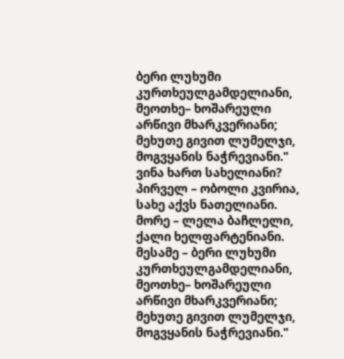ბერი ლუხუმი
კურთხეულგამდელიანი,
მეოთხე– ხოშარეული
არწივი მხარკვერიანი;
მეხუთე გივით ლუმელჯი,
მოგვყანის ნაჭრევიანი."
ვინა ხართ სახელიანი?
პირველ – ობოლი კვირია,
სახე აქვს ნათელიანი.
მორე – ლელა ბაჩლელი,
ქალი ხელფარტენიანი.
მესამე – ბერი ლუხუმი
კურთხეულგამდელიანი,
მეოთხე– ხოშარეული
არწივი მხარკვერიანი;
მეხუთე გივით ლუმელჯი,
მოგვყანის ნაჭრევიანი."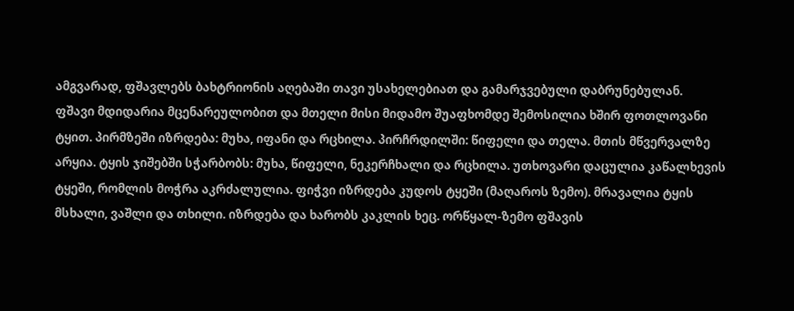ამგვარად, ფშავლებს ბახტრიონის აღებაში თავი უსახელებიათ და გამარჯვებული დაბრუნებულან.
ფშავი მდიდარია მცენარეულობით და მთელი მისი მიდამო შუაფხომდე შემოსილია ხშირ ფოთლოვანი ტყით. პირმზეში იზრდება: მუხა, იფანი და რცხილა. პირჩრდილში: წიფელი და თელა. მთის მწვერვალზე არყია. ტყის ჯიშებში სჭარბობს: მუხა, წიფელი, ნეკერჩხალი და რცხილა. უთხოვარი დაცულია კაწალხევის ტყეში, რომლის მოჭრა აკრძალულია. ფიჭვი იზრდება კუდოს ტყეში (მაღაროს ზემო). მრავალია ტყის მსხალი, ვაშლი და თხილი. იზრდება და ხარობს კაკლის ხეც. ორწყალ-ზემო ფშავის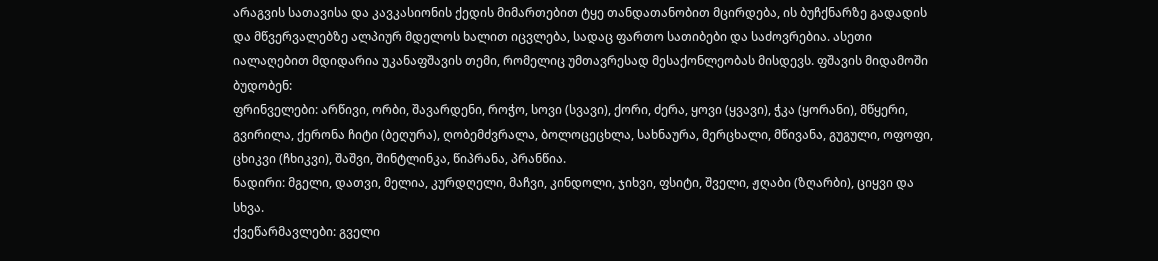არაგვის სათავისა და კავკასიონის ქედის მიმართებით ტყე თანდათანობით მცირდება, ის ბუჩქნარზე გადადის და მწვერვალებზე ალპიურ მდელოს ხალით იცვლება, სადაც ფართო სათიბები და საძოვრებია. ასეთი იალაღებით მდიდარია უკანაფშავის თემი, რომელიც უმთავრესად მესაქონლეობას მისდევს. ფშავის მიდამოში ბუდობენ:
ფრინველები: არწივი, ორბი, შავარდენი, როჭო, სოვი (სვავი), ქორი, ძერა, ყოვი (ყვავი), ჭკა (ყორანი), მწყერი, გვირილა, ქერონა ჩიტი (ბეღურა), ღობემძვრალა, ბოლოცეცხლა, სახნაურა, მერცხალი, მწივანა, გუგული, ოფოფი, ცხიკვი (ჩხიკვი), შაშვი, შინტლინკა, წიპრანა, პრანწია.
ნადირი: მგელი, დათვი, მელია, კურდღელი, მაჩვი, კინდოლი, ჯიხვი, ფსიტი, შველი, ჟღაბი (ზღარბი), ციყვი და სხვა.
ქვეწარმავლები: გველი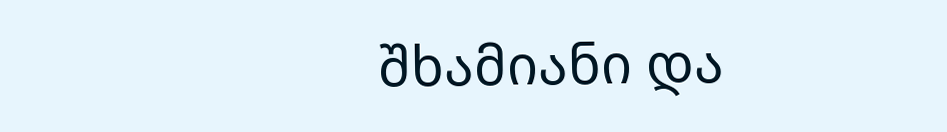შხამიანი და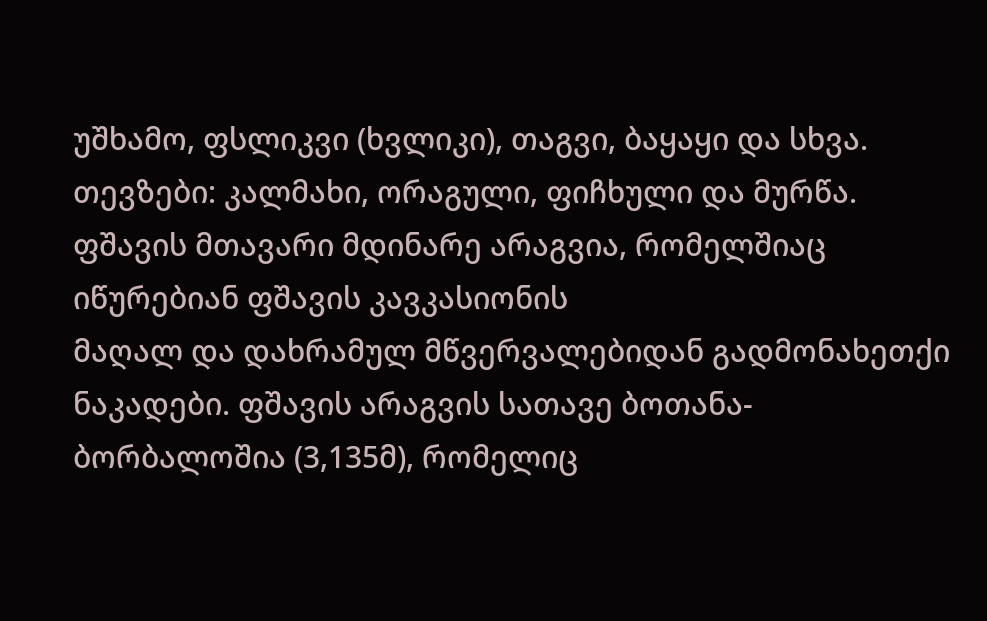უშხამო, ფსლიკვი (ხვლიკი), თაგვი, ბაყაყი და სხვა.
თევზები: კალმახი, ორაგული, ფიჩხული და მურწა.
ფშავის მთავარი მდინარე არაგვია, რომელშიაც იწურებიან ფშავის კავკასიონის
მაღალ და დახრამულ მწვერვალებიდან გადმონახეთქი ნაკადები. ფშავის არაგვის სათავე ბოთანა-ბორბალოშია (3,135მ), რომელიც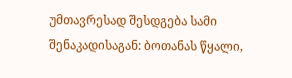უმთავრესად შესდგება სამი შენაკადისაგან: ბოთანას წყალი,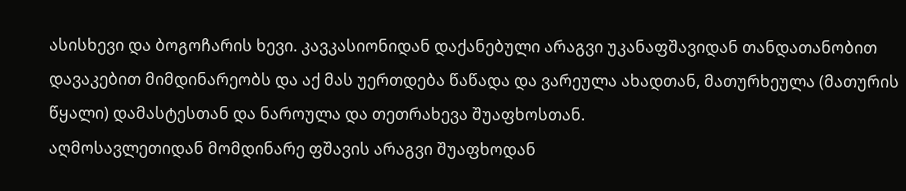ასისხევი და ბოგოჩარის ხევი. კავკასიონიდან დაქანებული არაგვი უკანაფშავიდან თანდათანობით დავაკებით მიმდინარეობს და აქ მას უერთდება წაწადა და ვარეულა ახადთან, მათურხეულა (მათურის წყალი) დამასტესთან და ნაროულა და თეთრახევა შუაფხოსთან.
აღმოსავლეთიდან მომდინარე ფშავის არაგვი შუაფხოდან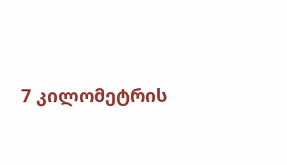7 კილომეტრის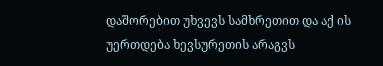დაშორებით უხვევს სამხრეთით და აქ ის უერთდება ხევსურეთის არაგვს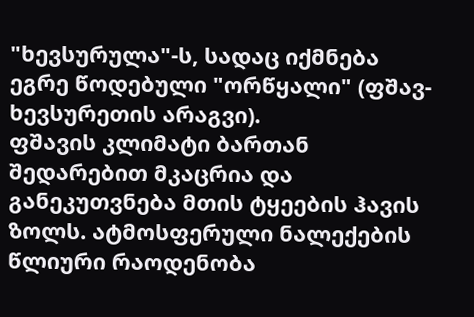"ხევსურულა"-ს, სადაც იქმნება ეგრე წოდებული "ორწყალი" (ფშავ-ხევსურეთის არაგვი).
ფშავის კლიმატი ბართან შედარებით მკაცრია და განეკუთვნება მთის ტყეების ჰავის ზოლს. ატმოსფერული ნალექების წლიური რაოდენობა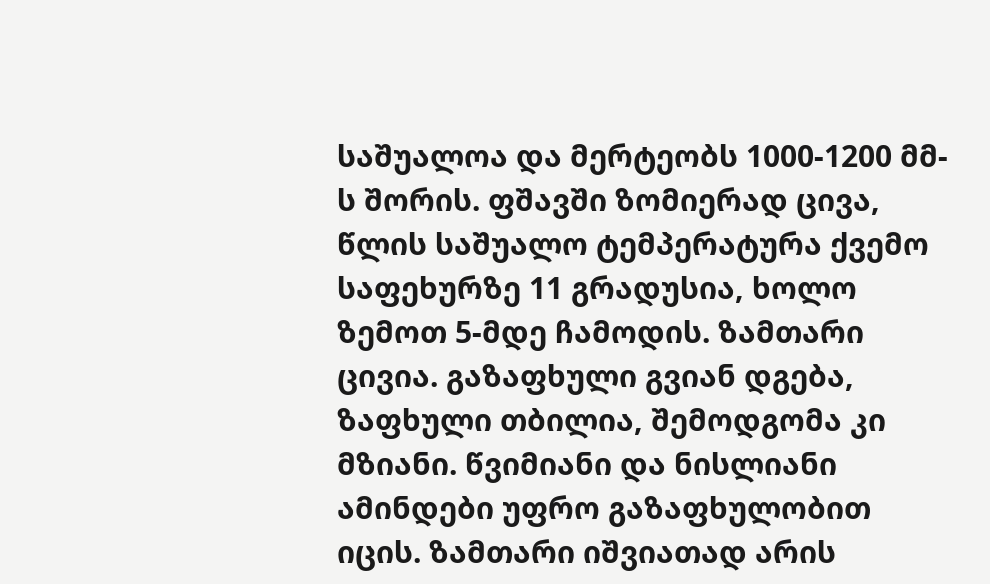საშუალოა და მერტეობს 1000-1200 მმ-ს შორის. ფშავში ზომიერად ცივა, წლის საშუალო ტემპერატურა ქვემო საფეხურზე 11 გრადუსია, ხოლო ზემოთ 5-მდე ჩამოდის. ზამთარი ცივია. გაზაფხული გვიან დგება, ზაფხული თბილია, შემოდგომა კი მზიანი. წვიმიანი და ნისლიანი ამინდები უფრო გაზაფხულობით იცის. ზამთარი იშვიათად არის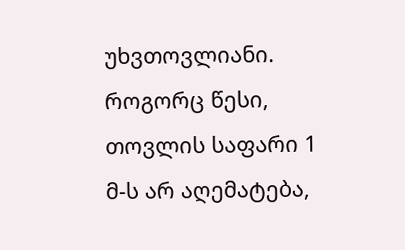უხვთოვლიანი. როგორც წესი, თოვლის საფარი 1 მ-ს არ აღემატება,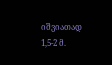იშვიათად 1,5-2 მ.